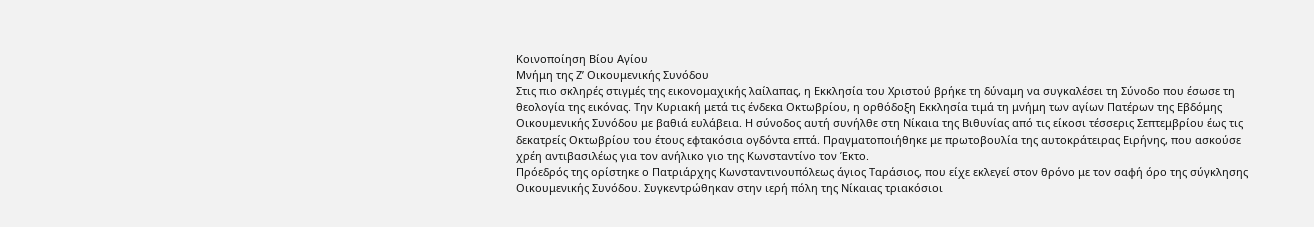Κοινοποίηση Βίου Αγίου
Μνήμη της Ζ’ Οικουμενικής Συνόδου
Στις πιο σκληρές στιγμές της εικονομαχικής λαίλαπας, η Εκκλησία του Χριστού βρήκε τη δύναμη να συγκαλέσει τη Σύνοδο που έσωσε τη θεολογία της εικόνας. Την Κυριακή μετά τις ένδεκα Οκτωβρίου, η ορθόδοξη Εκκλησία τιμά τη μνήμη των αγίων Πατέρων της Εβδόμης Οικουμενικής Συνόδου με βαθιά ευλάβεια. Η σύνοδος αυτή συνήλθε στη Νίκαια της Βιθυνίας από τις είκοσι τέσσερις Σεπτεμβρίου έως τις δεκατρείς Οκτωβρίου του έτους εφτακόσια ογδόντα επτά. Πραγματοποιήθηκε με πρωτοβουλία της αυτοκράτειρας Ειρήνης, που ασκούσε χρέη αντιβασιλέως για τον ανήλικο γιο της Κωνσταντίνο τον Έκτο.
Πρόεδρός της ορίστηκε ο Πατριάρχης Κωνσταντινουπόλεως άγιος Ταράσιος, που είχε εκλεγεί στον θρόνο με τον σαφή όρο της σύγκλησης Οικουμενικής Συνόδου. Συγκεντρώθηκαν στην ιερή πόλη της Νίκαιας τριακόσιοι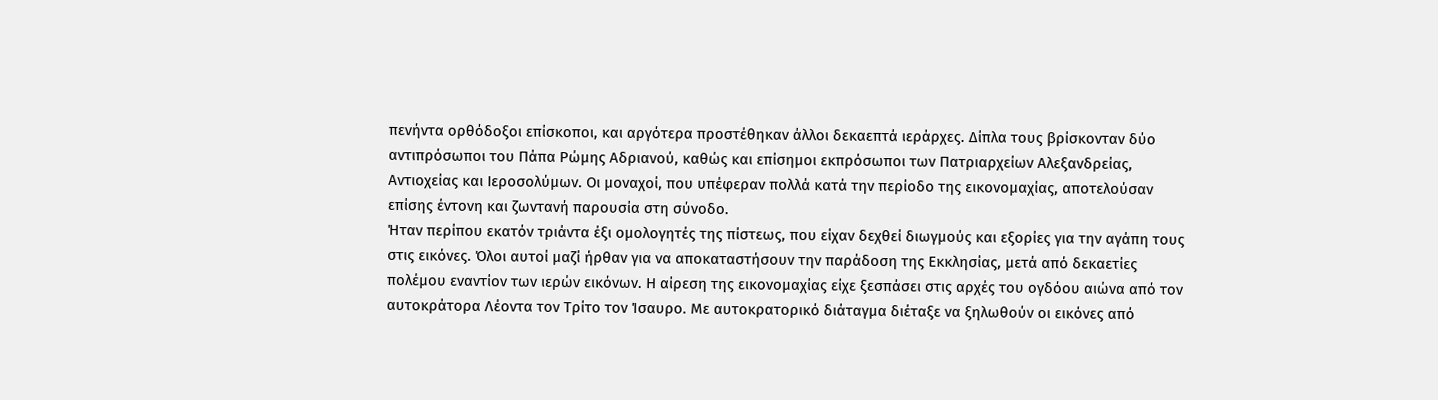πενήντα ορθόδοξοι επίσκοποι, και αργότερα προστέθηκαν άλλοι δεκαεπτά ιεράρχες. Δίπλα τους βρίσκονταν δύο αντιπρόσωποι του Πάπα Ρώμης Αδριανού, καθώς και επίσημοι εκπρόσωποι των Πατριαρχείων Αλεξανδρείας, Αντιοχείας και Ιεροσολύμων. Οι μοναχοί, που υπέφεραν πολλά κατά την περίοδο της εικονομαχίας, αποτελούσαν επίσης έντονη και ζωντανή παρουσία στη σύνοδο.
Ήταν περίπου εκατόν τριάντα έξι ομολογητές της πίστεως, που είχαν δεχθεί διωγμούς και εξορίες για την αγάπη τους στις εικόνες. Όλοι αυτοί μαζί ήρθαν για να αποκαταστήσουν την παράδοση της Εκκλησίας, μετά από δεκαετίες πολέμου εναντίον των ιερών εικόνων. Η αίρεση της εικονομαχίας είχε ξεσπάσει στις αρχές του ογδόου αιώνα από τον αυτοκράτορα Λέοντα τον Τρίτο τον Ίσαυρο. Με αυτοκρατορικό διάταγμα διέταξε να ξηλωθούν οι εικόνες από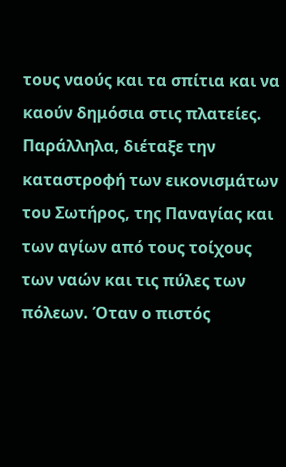τους ναούς και τα σπίτια και να καούν δημόσια στις πλατείες.
Παράλληλα, διέταξε την καταστροφή των εικονισμάτων του Σωτήρος, της Παναγίας και των αγίων από τους τοίχους των ναών και τις πύλες των πόλεων. Όταν ο πιστός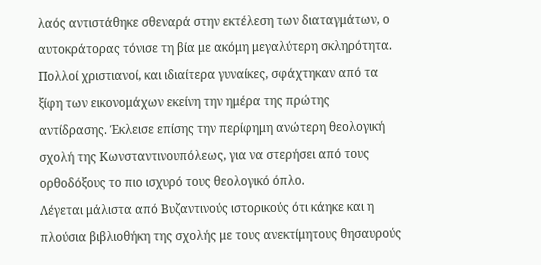λαός αντιστάθηκε σθεναρά στην εκτέλεση των διαταγμάτων, ο αυτοκράτορας τόνισε τη βία με ακόμη μεγαλύτερη σκληρότητα. Πολλοί χριστιανοί, και ιδιαίτερα γυναίκες, σφάχτηκαν από τα ξίφη των εικονομάχων εκείνη την ημέρα της πρώτης αντίδρασης. Έκλεισε επίσης την περίφημη ανώτερη θεολογική σχολή της Κωνσταντινουπόλεως, για να στερήσει από τους ορθοδόξους το πιο ισχυρό τους θεολογικό όπλο.
Λέγεται μάλιστα από Βυζαντινούς ιστορικούς ότι κάηκε και η πλούσια βιβλιοθήκη της σχολής με τους ανεκτίμητους θησαυρούς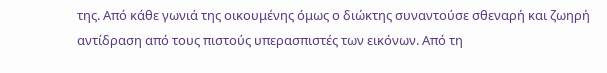της. Από κάθε γωνιά της οικουμένης όμως ο διώκτης συναντούσε σθεναρή και ζωηρή αντίδραση από τους πιστούς υπερασπιστές των εικόνων. Από τη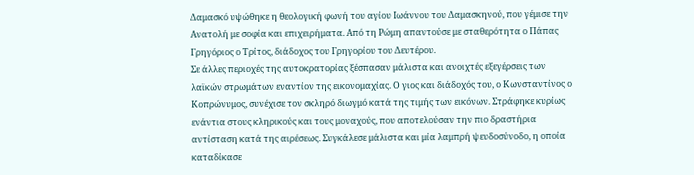Δαμασκό υψώθηκε η θεολογική φωνή του αγίου Ιωάννου του Δαμασκηνού, που γέμισε την Ανατολή με σοφία και επιχειρήματα. Από τη Ρώμη απαντούσε με σταθερότητα ο Πάπας Γρηγόριος ο Τρίτος, διάδοχος του Γρηγορίου του Δευτέρου.
Σε άλλες περιοχές της αυτοκρατορίας ξέσπασαν μάλιστα και ανοιχτές εξεγέρσεις των λαϊκών στρωμάτων εναντίον της εικονομαχίας. Ο γιος και διάδοχός του, ο Κωνσταντίνος ο Κοπρώνυμος, συνέχισε τον σκληρό διωγμό κατά της τιμής των εικόνων. Στράφηκε κυρίως ενάντια στους κληρικούς και τους μοναχούς, που αποτελούσαν την πιο δραστήρια αντίσταση κατά της αιρέσεως. Συγκάλεσε μάλιστα και μία λαμπρή ψευδοσύνοδο, η οποία καταδίκασε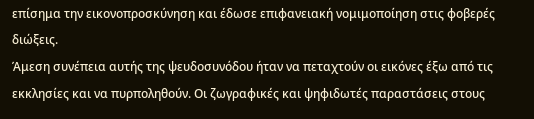επίσημα την εικονοπροσκύνηση και έδωσε επιφανειακή νομιμοποίηση στις φοβερές διώξεις.
Άμεση συνέπεια αυτής της ψευδοσυνόδου ήταν να πεταχτούν οι εικόνες έξω από τις εκκλησίες και να πυρποληθούν. Οι ζωγραφικές και ψηφιδωτές παραστάσεις στους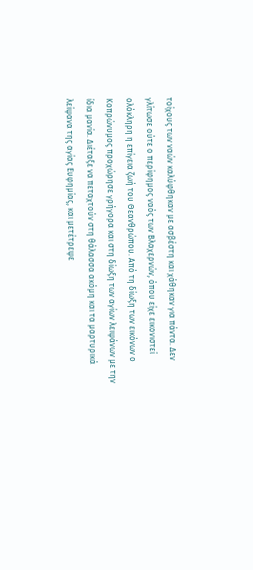τοίχους των ναών καλύφθηκαν με ασβέστη και χάθηκαν για πάντα. Δεν γλίτωσε ούτε ο περίφημος ναός των Βλαχερνών, όπου είχε εικονιστεί ολόκληρη η επίγεια ζωή του Θεανθρώπου. Από τη δίωξη των εικόνων ο Κοπρώνυμος προχώρησε γρήγορα και στη δίωξη των αγίων λειψάνων με την ίδια μανία. Διέταξε να πεταχτούν στη θάλασσα ακόμη και τα μαρτυρικά λείψανα της αγίας Ευφημίας, και μετέτρεψε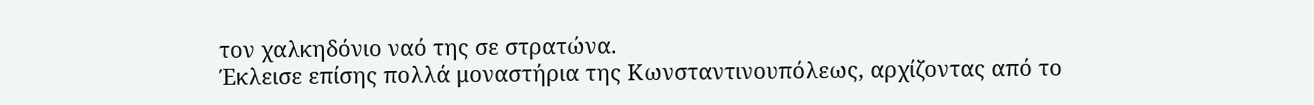τον χαλκηδόνιο ναό της σε στρατώνα.
Έκλεισε επίσης πολλά μοναστήρια της Κωνσταντινουπόλεως, αρχίζοντας από το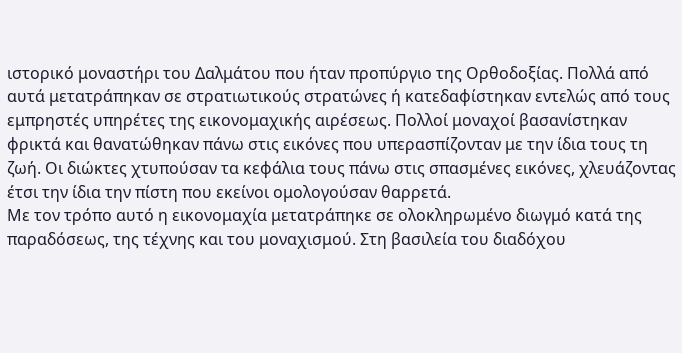ιστορικό μοναστήρι του Δαλμάτου που ήταν προπύργιο της Ορθοδοξίας. Πολλά από αυτά μετατράπηκαν σε στρατιωτικούς στρατώνες ή κατεδαφίστηκαν εντελώς από τους εμπρηστές υπηρέτες της εικονομαχικής αιρέσεως. Πολλοί μοναχοί βασανίστηκαν φρικτά και θανατώθηκαν πάνω στις εικόνες που υπερασπίζονταν με την ίδια τους τη ζωή. Οι διώκτες χτυπούσαν τα κεφάλια τους πάνω στις σπασμένες εικόνες, χλευάζοντας έτσι την ίδια την πίστη που εκείνοι ομολογούσαν θαρρετά.
Με τον τρόπο αυτό η εικονομαχία μετατράπηκε σε ολοκληρωμένο διωγμό κατά της παραδόσεως, της τέχνης και του μοναχισμού. Στη βασιλεία του διαδόχου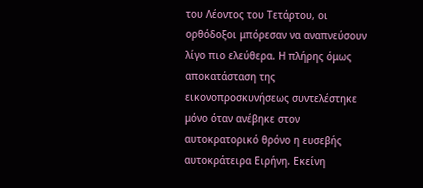του Λέοντος του Τετάρτου, οι ορθόδοξοι μπόρεσαν να αναπνεύσουν λίγο πιο ελεύθερα. Η πλήρης όμως αποκατάσταση της εικονοπροσκυνήσεως συντελέστηκε μόνο όταν ανέβηκε στον αυτοκρατορικό θρόνο η ευσεβής αυτοκράτειρα Ειρήνη. Εκείνη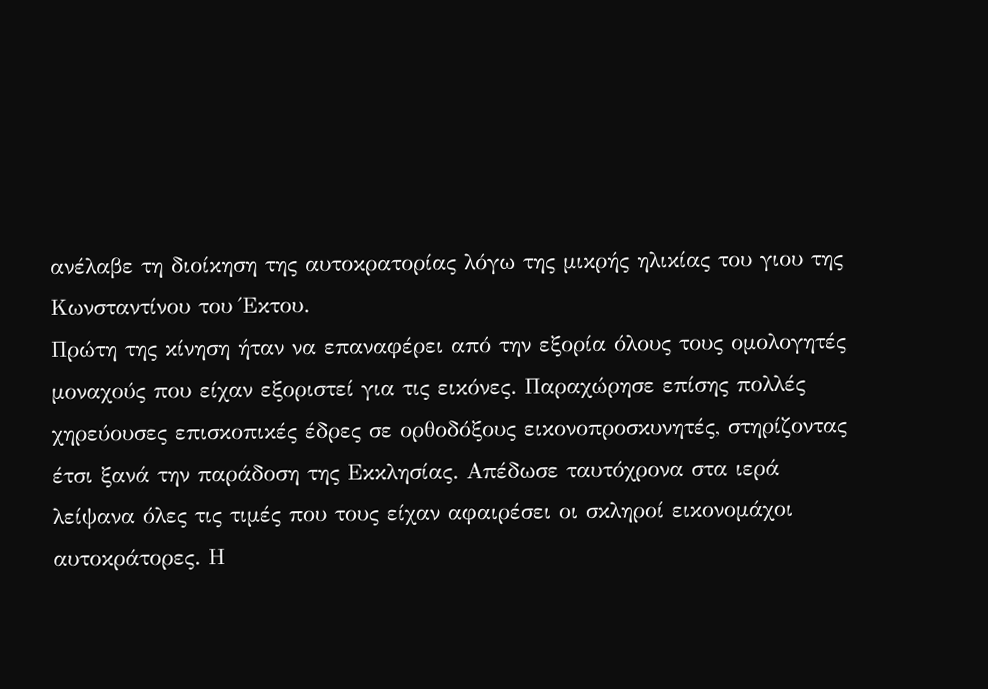ανέλαβε τη διοίκηση της αυτοκρατορίας λόγω της μικρής ηλικίας του γιου της Κωνσταντίνου του Έκτου.
Πρώτη της κίνηση ήταν να επαναφέρει από την εξορία όλους τους ομολογητές μοναχούς που είχαν εξοριστεί για τις εικόνες. Παραχώρησε επίσης πολλές χηρεύουσες επισκοπικές έδρες σε ορθοδόξους εικονοπροσκυνητές, στηρίζοντας έτσι ξανά την παράδοση της Εκκλησίας. Απέδωσε ταυτόχρονα στα ιερά λείψανα όλες τις τιμές που τους είχαν αφαιρέσει οι σκληροί εικονομάχοι αυτοκράτορες. Η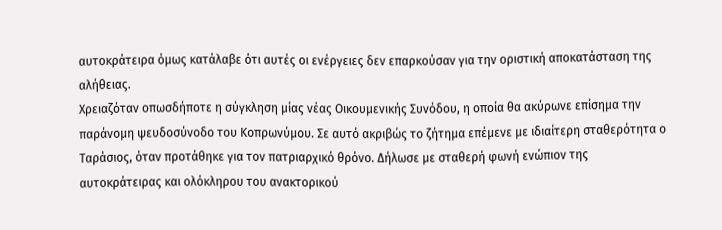αυτοκράτειρα όμως κατάλαβε ότι αυτές οι ενέργειες δεν επαρκούσαν για την οριστική αποκατάσταση της αλήθειας.
Χρειαζόταν οπωσδήποτε η σύγκληση μίας νέας Οικουμενικής Συνόδου, η οποία θα ακύρωνε επίσημα την παράνομη ψευδοσύνοδο του Κοπρωνύμου. Σε αυτό ακριβώς το ζήτημα επέμενε με ιδιαίτερη σταθερότητα ο Ταράσιος, όταν προτάθηκε για τον πατριαρχικό θρόνο. Δήλωσε με σταθερή φωνή ενώπιον της αυτοκράτειρας και ολόκληρου του ανακτορικού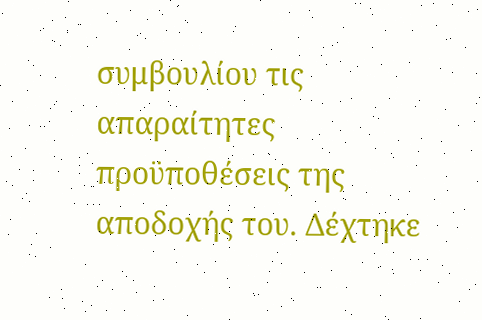συμβουλίου τις απαραίτητες προϋποθέσεις της αποδοχής του. Δέχτηκε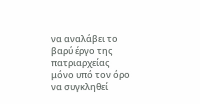να αναλάβει το βαρύ έργο της πατριαρχείας μόνο υπό τον όρο να συγκληθεί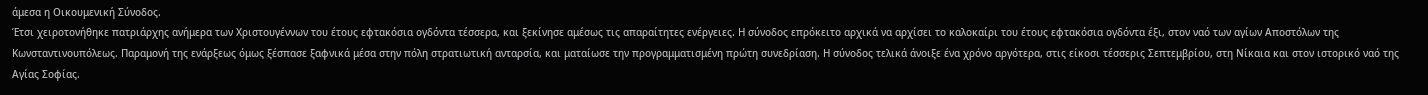άμεσα η Οικουμενική Σύνοδος.
Έτσι χειροτονήθηκε πατριάρχης ανήμερα των Χριστουγέννων του έτους εφτακόσια ογδόντα τέσσερα, και ξεκίνησε αμέσως τις απαραίτητες ενέργειες. Η σύνοδος επρόκειτο αρχικά να αρχίσει το καλοκαίρι του έτους εφτακόσια ογδόντα έξι, στον ναό των αγίων Αποστόλων της Κωνσταντινουπόλεως. Παραμονή της ενάρξεως όμως ξέσπασε ξαφνικά μέσα στην πόλη στρατιωτική ανταρσία, και ματαίωσε την προγραμματισμένη πρώτη συνεδρίαση. Η σύνοδος τελικά άνοιξε ένα χρόνο αργότερα, στις είκοσι τέσσερις Σεπτεμβρίου, στη Νίκαια και στον ιστορικό ναό της Αγίας Σοφίας.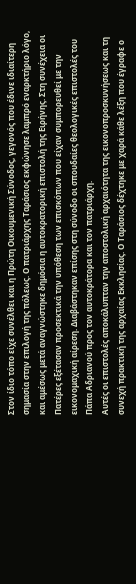Στον ίδιο τόπο είχε συνέλθει και η Πρώτη Οικουμενική Σύνοδος, γεγονός που έδινε ιδιαίτερη σημασία στην επιλογή της πόλεως. Ο πατριάρχης Ταράσιος εκφώνησε λαμπρό εναρκτήριο λόγο, και αμέσως μετά αναγνώστηκε δημόσια η αυτοκρατορική επιστολή της Ειρήνης. Στη συνέχεια οι Πατέρες εξέτασαν προσεκτικά την υπόθεση των επισκόπων που είχαν συμπορευθεί με την εικονομαχική αίρεση. Διαβάστηκαν επίσης στη σύνοδο οι σπουδαίες θεολογικές επιστολές του Πάπα Αδριανού προς τον αυτοκράτορα και τον πατριάρχη.
Αυτές οι επιστολές αποκάλυπταν την αποστολική αρχαιότητα της εικονοπροσκυνήσεως και τη συνεχή πρακτική της αρχαίας Εκκλησίας. Ο Ταράσιος δέχτηκε με χαρά κάθε λέξη που έγραφε ο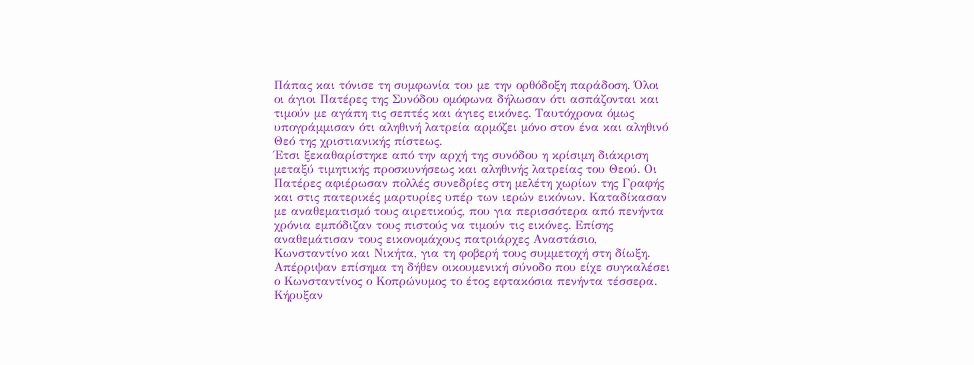Πάπας και τόνισε τη συμφωνία του με την ορθόδοξη παράδοση. Όλοι οι άγιοι Πατέρες της Συνόδου ομόφωνα δήλωσαν ότι ασπάζονται και τιμούν με αγάπη τις σεπτές και άγιες εικόνες. Ταυτόχρονα όμως υπογράμμισαν ότι αληθινή λατρεία αρμόζει μόνο στον ένα και αληθινό Θεό της χριστιανικής πίστεως.
Έτσι ξεκαθαρίστηκε από την αρχή της συνόδου η κρίσιμη διάκριση μεταξύ τιμητικής προσκυνήσεως και αληθινής λατρείας του Θεού. Οι Πατέρες αφιέρωσαν πολλές συνεδρίες στη μελέτη χωρίων της Γραφής και στις πατερικές μαρτυρίες υπέρ των ιερών εικόνων. Καταδίκασαν με αναθεματισμό τους αιρετικούς, που για περισσότερα από πενήντα χρόνια εμπόδιζαν τους πιστούς να τιμούν τις εικόνες. Επίσης αναθεμάτισαν τους εικονομάχους πατριάρχες Αναστάσιο, Κωνσταντίνο και Νικήτα, για τη φοβερή τους συμμετοχή στη δίωξη.
Απέρριψαν επίσημα τη δήθεν οικουμενική σύνοδο που είχε συγκαλέσει ο Κωνσταντίνος ο Κοπρώνυμος το έτος εφτακόσια πενήντα τέσσερα. Κήρυξαν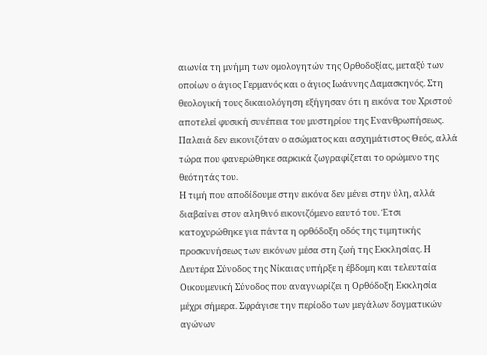αιωνία τη μνήμη των ομολογητών της Ορθοδοξίας, μεταξύ των οποίων ο άγιος Γερμανός και ο άγιος Ιωάννης Δαμασκηνός. Στη θεολογική τους δικαιολόγηση εξήγησαν ότι η εικόνα του Χριστού αποτελεί φυσική συνέπεια του μυστηρίου της Ενανθρωπήσεως. Παλαιά δεν εικονιζόταν ο ασώματος και ασχημάτιστος Θεός, αλλά τώρα που φανερώθηκε σαρκικά ζωγραφίζεται το ορώμενο της θεότητάς του.
Η τιμή που αποδίδουμε στην εικόνα δεν μένει στην ύλη, αλλά διαβαίνει στον αληθινό εικονιζόμενο εαυτό του. Έτσι κατοχυρώθηκε για πάντα η ορθόδοξη οδός της τιμητικής προσκυνήσεως των εικόνων μέσα στη ζωή της Εκκλησίας. Η Δευτέρα Σύνοδος της Νίκαιας υπήρξε η έβδομη και τελευταία Οικουμενική Σύνοδος που αναγνωρίζει η Ορθόδοξη Εκκλησία μέχρι σήμερα. Σφράγισε την περίοδο των μεγάλων δογματικών αγώνων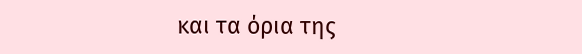και τα όρια της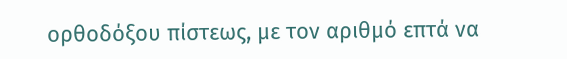ορθοδόξου πίστεως, με τον αριθμό επτά να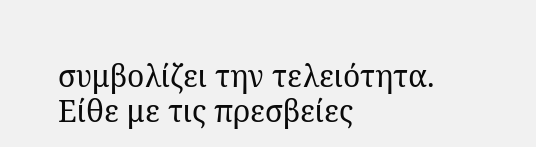συμβολίζει την τελειότητα. Είθε με τις πρεσβείες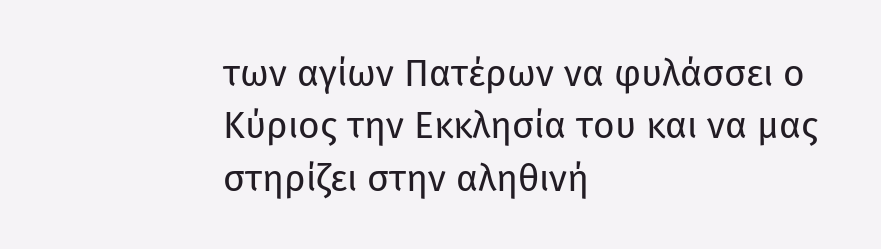των αγίων Πατέρων να φυλάσσει ο Κύριος την Εκκλησία του και να μας στηρίζει στην αληθινή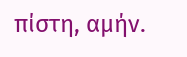πίστη, αμήν.